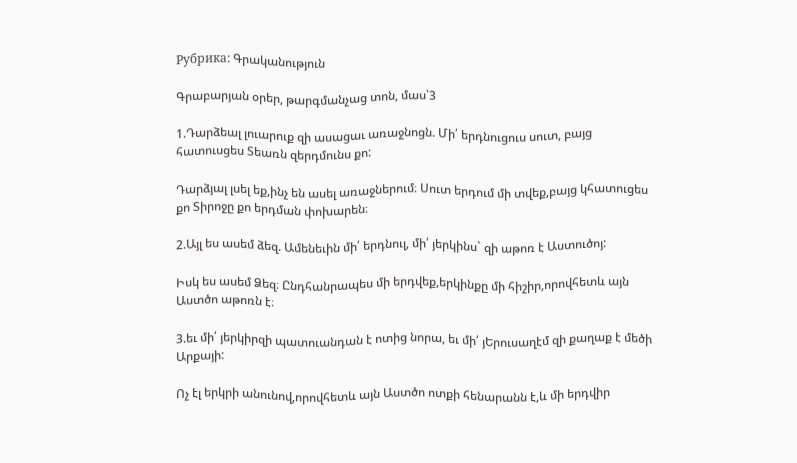Рубрика: Գրականություն

Գրաբարյան օրեր, թարգմանչաց տոն, մաս՝3

1.Դարձեալ լուարուք զի ասացաւ առաջնոցն. Մի՛ երդնուցուս սուտ, բայց հատուսցես Տեառն զերդմունս քո:

Դարձյալ լսել եք,ինչ են ասել առաջներում։ Սուտ երդում մի տվեք,բայց կհատուցես քո Տիրոջը քո երդման փոխարեն։

2.Այլ ես ասեմ ձեզ. Ամենեւին մի՛ երդնուլ, մի՛ յերկինս` զի աթոռ է Աստուծոյ:

Իսկ ես ասեմ Ձեզ։ Ընդհանրապես մի երդվեք,երկինքը մի հիշիր,որովհետև այն Աստծո աթոռն է։

3.եւ մի՛ յերկիրզի պատուանդան է ոտից նորա, եւ մի՛ յԵրուսաղէմ զի քաղաք է մեծի Արքայի:

Ոչ էլ երկրի անունով,որովհետև այն Աստծո ոտքի հենարանն է,և մի երդվիր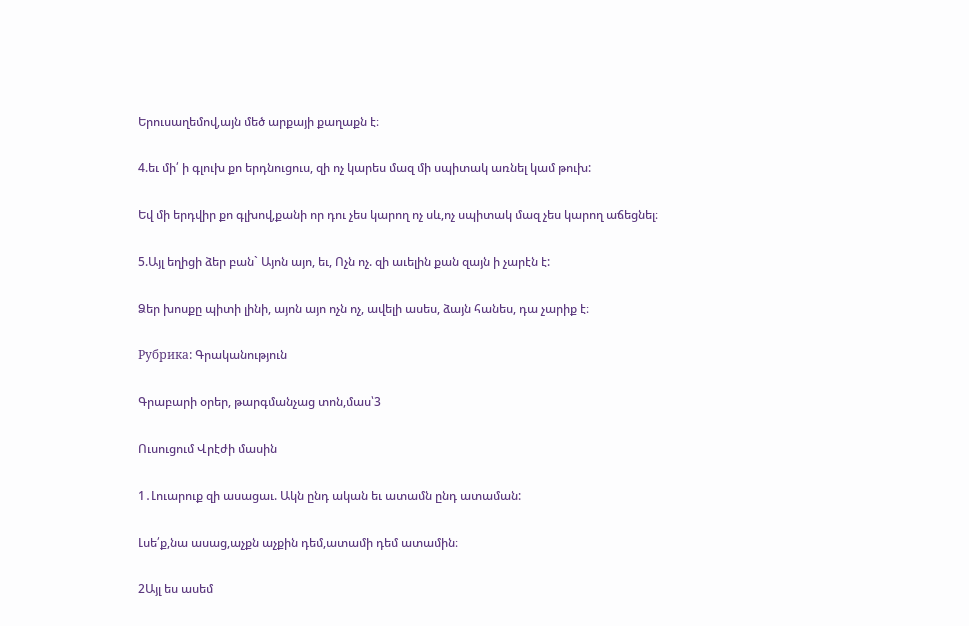Երուսաղեմով,այն մեծ արքայի քաղաքն է։

4.եւ մի՛ ի գլուխ քո երդնուցուս, զի ոչ կարես մազ մի սպիտակ առնել կամ թուխ:

Եվ մի երդվիր քո գլխով,քանի որ դու չես կարող ոչ սև,ոչ սպիտակ մազ չես կարող աճեցնել։

5.Այլ եղիցի ձեր բան` Այոն այո, եւ, Ոչն ոչ. զի աւելին քան զայն ի չարէն է:

Ձեր խոսքը պիտի լինի, այոն այո ոչն ոչ, ավելի ասես, ձայն հանես, դա չարիք է։

Рубрика: Գրականություն

Գրաբարի օրեր, թարգմանչաց տոն,մաս՝3

Ուսուցում Վրէժի մասին

1․Լուարուք զի ասացաւ. Ակն ընդ ական եւ ատամն ընդ ատաման:

Լսե՛ք,նա ասաց,աչքն աչքին դեմ,ատամի դեմ ատամին։

2Այլ ես ասեմ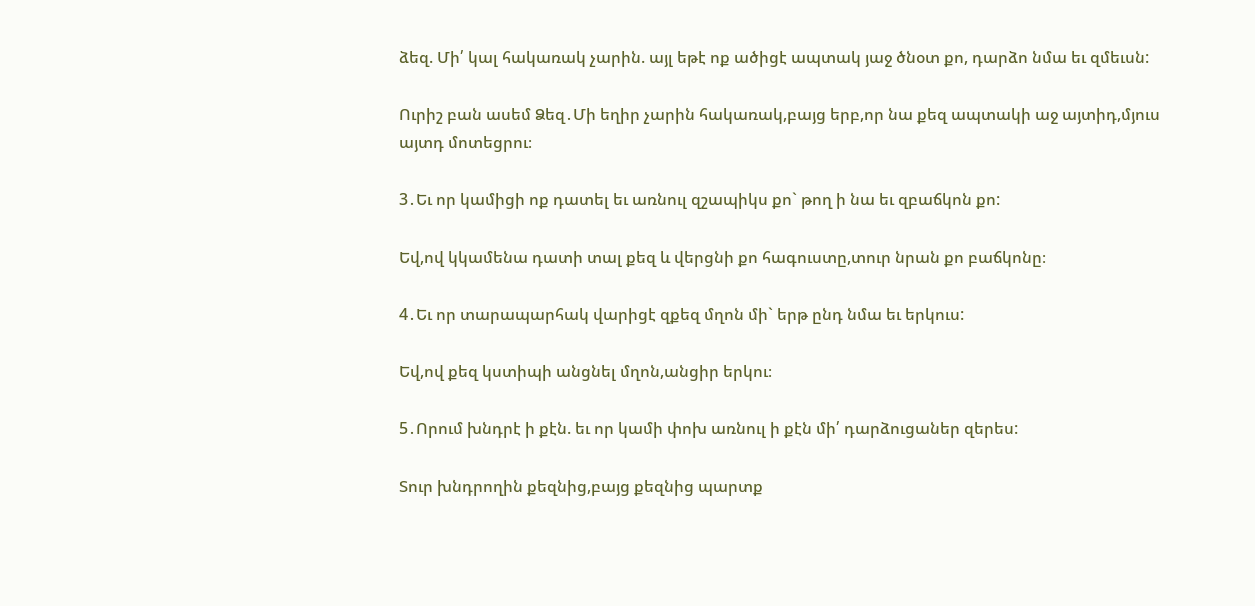ձեզ. Մի՛ կալ հակառակ չարին. այլ եթէ ոք ածիցէ ապտակ յաջ ծնօտ քո, դարձո նմա եւ զմեւսն:

Ուրիշ բան ասեմ Ձեզ․Մի եղիր չարին հակառակ,բայց երբ,որ նա քեզ ապտակի աջ այտիդ,մյուս այտդ մոտեցրու։

3․Եւ որ կամիցի ոք դատել եւ առնուլ զշապիկս քո` թող ի նա եւ զբաճկոն քո:

Եվ,ով կկամենա դատի տալ քեզ և վերցնի քո հագուստը,տուր նրան քո բաճկոնը։

4․Եւ որ տարապարհակ վարիցէ զքեզ մղոն մի` երթ ընդ նմա եւ երկուս:

Եվ,ով քեզ կստիպի անցնել մղոն,անցիր երկու։

5․Որում խնդրէ ի քէն. եւ որ կամի փոխ առնուլ ի քէն մի՛ դարձուցաներ զերես:

Տուր խնդրողին քեզնից,բայց քեզնից պարտք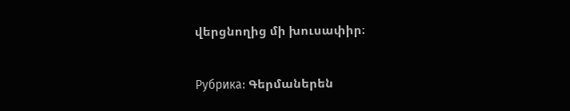վերցնողից մի խուսափիր։

Рубрика: Գերմաներեն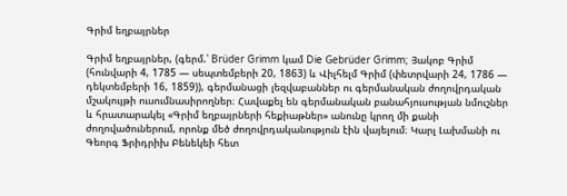Գրիմ եղբայրներ

Գրիմ եղբայրներ, (գերմ.՝ Brüder Grimm կամ Die Gebrüder Grimm; Յակոբ Գրիմ (հունվարի 4, 1785 — սեպտեմբերի 20, 1863) և Վիլհելմ Գրիմ (փետրվարի 24, 1786 — դեկտեմբերի 16, 1859)), գերմանացի լեզվաբաններ ու գերմանական ժողովրդական մշակույթի ուսումնասիրողներ։ Հավաքել են գերմանական բանահյուսության նմուշներ և հրատարակել «Գրիմ եղբայրների հեքիաթներ» անունը կրող մի քանի ժողովածուներում, որոնք մեծ ժողովրդականություն էին վայելում։ Կարլ Լախմանի ու Գեորգ Ֆրիդրիխ Բենեկեի հետ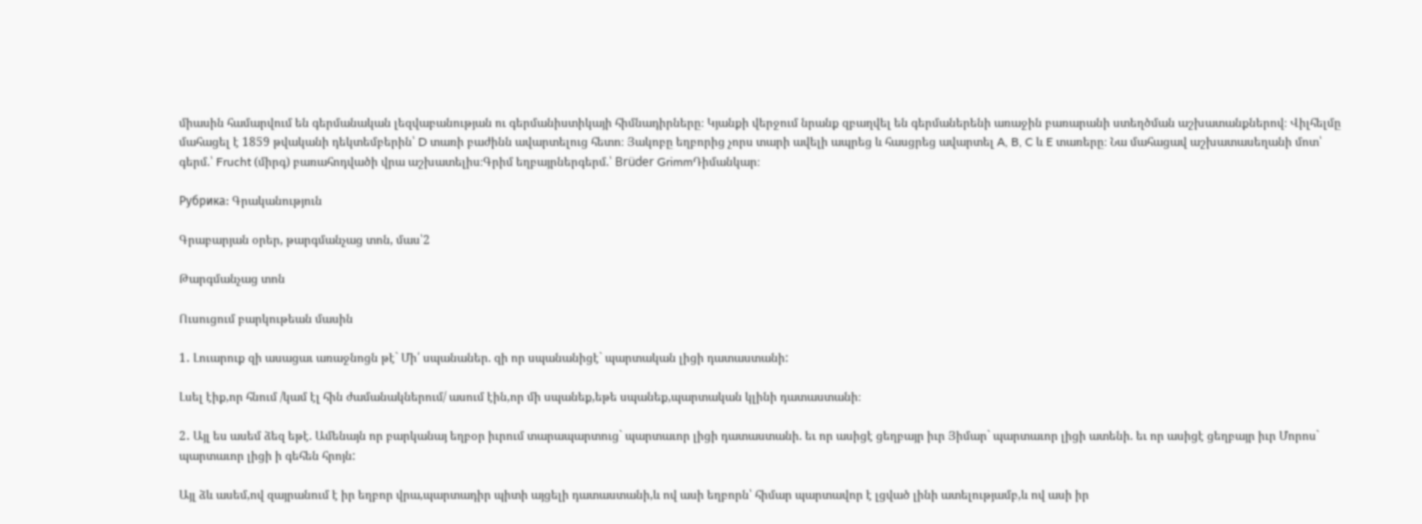միասին համարվում են գերմանական լեզվաբանության ու գերմանիստիկայի հիմնադիրները։ Կյանքի վերջում նրանք զբաղվել են գերմաներենի առաջին բառարանի ստեղծման աշխատանքներով։ Վիլհելմը մահացել է 1859 թվականի դեկտեմբերին՝ D տառի բաժինն ավարտելուց հետո։ Յակոբը եղբորից չորս տարի ավելի ապրեց և հասցրեց ավարտել A, B, C և E տառերը։ Նա մահացավ աշխատասեղանի մոտ՝ գերմ.՝ Frucht (միրգ) բառահոդվածի վրա աշխատելիս։Գրիմ եղբայրներգերմ.՝ Brüder GrimmԴիմանկար։

Рубрика: Գրականություն

Գրաբարյան օրեր, թարգմանչաց տոն, մաս՝2

Թարգմանչաց տոն

Ուսուցում բարկութեան մասին

1․ Լուարուք զի ասացաւ առաջնոցն թէ` Մի՛ սպանաներ. զի որ սպանանիցէ` պարտական լիցի դատաստանի:

Լսել էիք,որ հնում /կամ էլ հին ժամանակներում/ ասում էին,որ մի սպանեք,եթե սպանեք,պարտական կլինի դատաստանի։

2․ Այլ ես ասեմ ձեզ եթէ. Ամենայն որ բարկանայ եղբօր իւրում տարապարտուց` պարտաւոր լիցի դատաստանի. եւ որ ասիցէ ցեղբայր իւր Յիմար` պարտաւոր լիցի ատենի. եւ որ ասիցէ ցեղբայր իւր Մորոս` պարտաւոր լիցի ի գեհեն հրոյն:

Այլ ձև ասեմ,ով զայրանում է իր եղբոր վրա,պարտադիր պիտի այցելի դատաստանի,և ով ասի եղբորն՝ հիմար պարտավոր է լցված լինի ատելությամբ,և ով ասի իր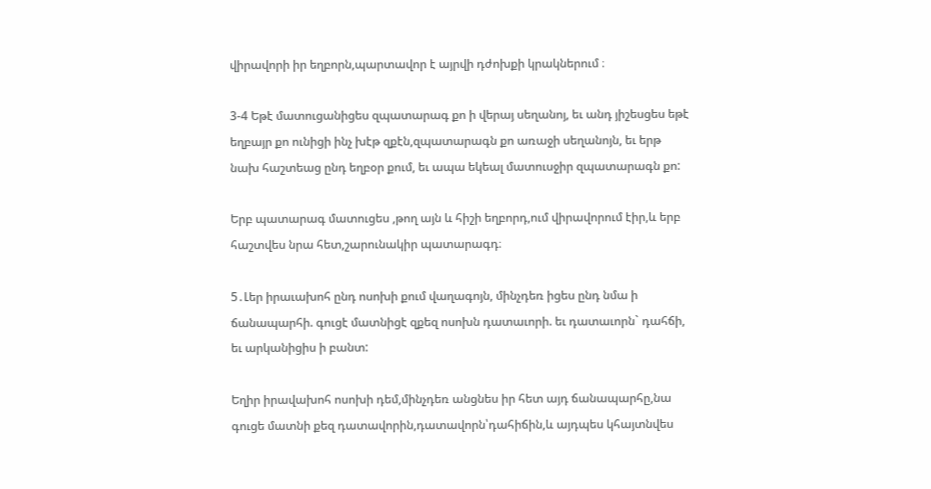վիրավորի իր եղբորն,պարտավոր է այրվի դժոխքի կրակներում ։

3-4 Եթէ մատուցանիցես զպատարագ քո ի վերայ սեղանոյ, եւ անդ յիշեսցես եթէ եղբայր քո ունիցի ինչ խէթ զքէն,զպատարագն քո առաջի սեղանոյն, եւ երթ նախ հաշտեաց ընդ եղբօր քում, եւ ապա եկեալ մատուսջիր զպատարագն քո:

Երբ պատարագ մատուցես ,թող այն և հիշի եղբորդ,ում վիրավորում էիր,և երբ հաշտվես նրա հետ,շարունակիր պատարագդ։

5․Լեր իրաւախոհ ընդ ոսոխի քում վաղագոյն, մինչդեռ իցես ընդ նմա ի ճանապարհի. գուցէ մատնիցէ զքեզ ոսոխն դատաւորի. եւ դատաւորն` դահճի, եւ արկանիցիս ի բանտ:

Եղիր իրավախոհ ոսոխի դեմ,մինչդեռ անցնես իր հետ այդ ճանապարհը,նա գուցե մատնի քեզ դատավորին,դատավորն՝դահիճին,և այդպես կհայտնվես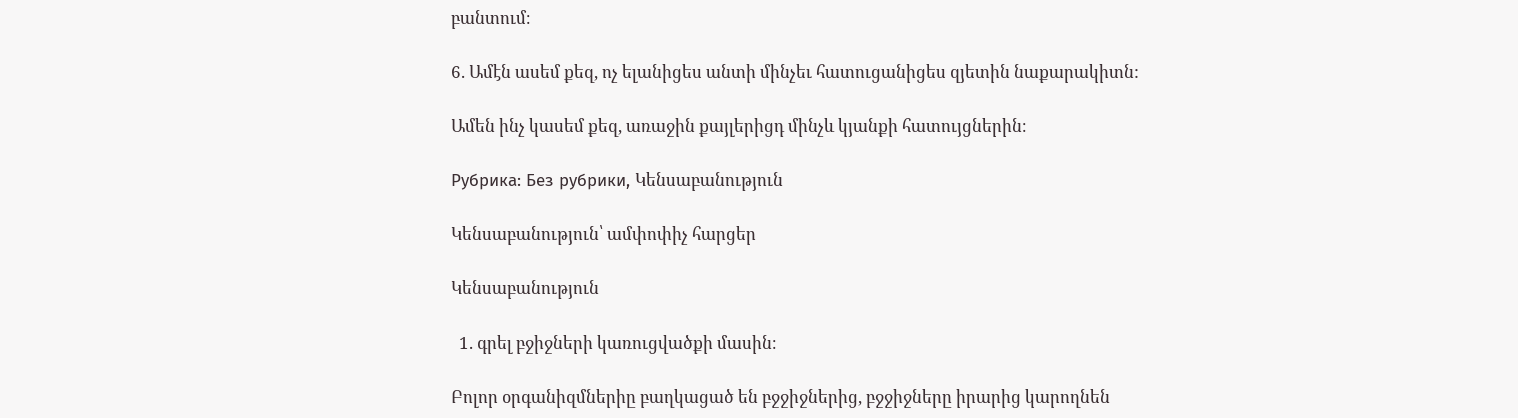բանտում։

6. Ամէն ասեմ քեզ, ոչ ելանիցես անտի մինչեւ հատուցանիցես զյետին նաքարակիտն:

Ամեն ինչ կասեմ քեզ, առաջին քայլերիցդ մինչև կյանքի հատույցներին։

Рубрика: Без рубрики, Կենսաբանություն

Կենսաբանություն՝ ամփոփիչ հարցեր

Կենսաբանություն

  1. գրել բջիջների կառուցվածքի մասին։

Բոլոր օրգանիզմներիը բաղկացած են բջջիջներից, բջջիջները իրարից կարողնեն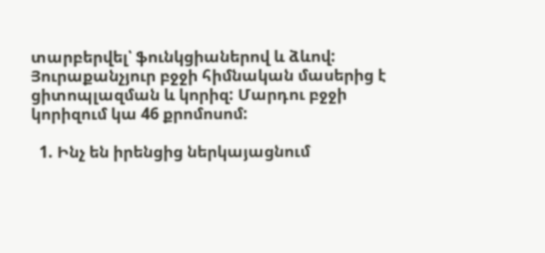տարբերվել՝ ֆունկցիաներով և ձևով: Յուրաքանչյուր բջջի հիմնական մասերից է ցիտոպլազման և կորիզ: Մարդու բջջի կորիզում կա 46 քրոմոսոմ:

  1. Ինչ են իրենցից ներկայացնում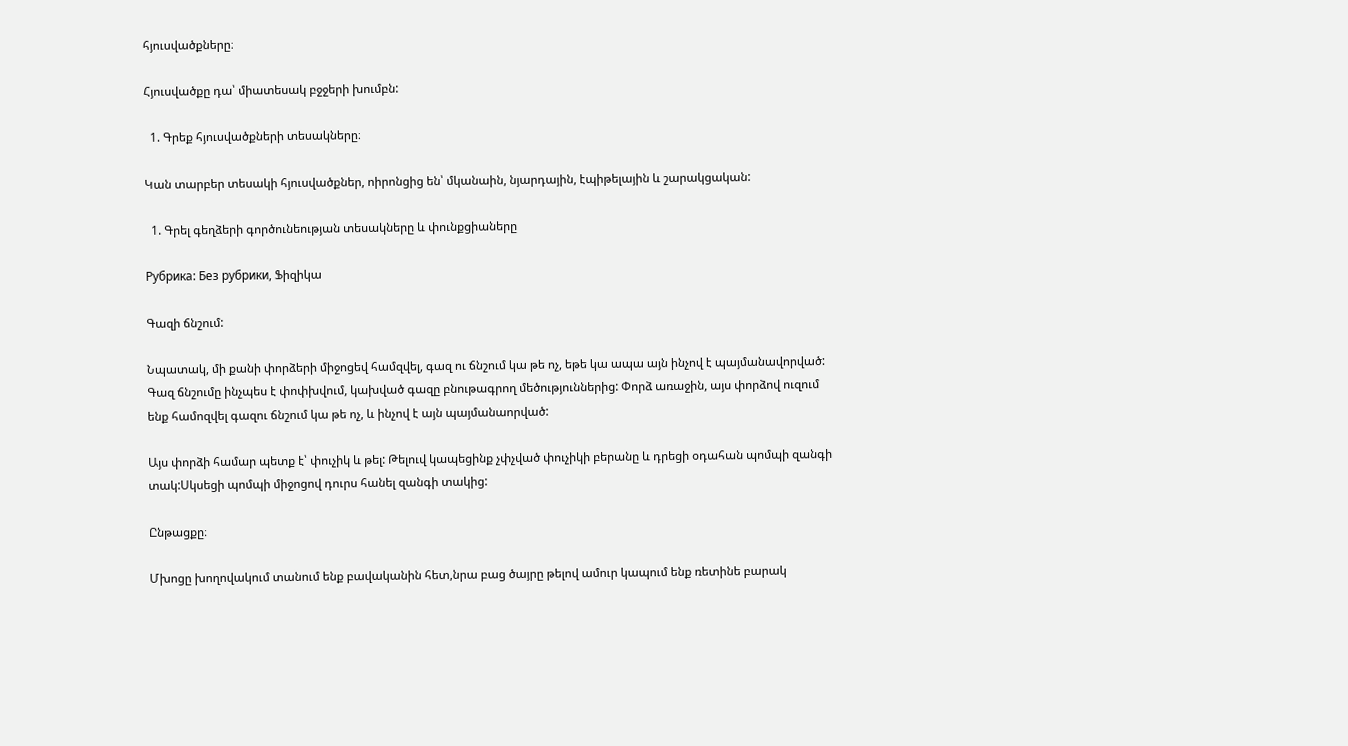հյուսվածքները։

Հյուսվածքը դա՝ միատեսակ բջջերի խումբն:

  1. Գրեք հյուսվածքների տեսակները։

Կան տարբեր տեսակի հյուսվածքներ, ոիրոնցից են՝ մկանաին, նյարդային, էպիթելային և շարակցական:

  1. Գրել գեղձերի գործունեության տեսակները և փունքցիաները

Рубрика: Без рубрики, Ֆիզիկա

Գազի ճնշում:

Նպատակ, մի քանի փորձերի միջոցեվ համզվել, գազ ու ճնշում կա թե ոչ, եթե կա ապա այն ինչով է պայմանավորված: Գազ ճնշումը ինչպես է փոփխվում, կախված գազը բնութագրող մեծություններից: Փորձ առաջին, այս փորձով ուզում ենք համոզվել գազու ճնշում կա թե ոչ, և ինչով է այն պայմանաորված:

Այս փորձի համար պետք է՝ փուչիկ և թել: Թելուվ կապեցինք չփչված փուչիկի բերանը և դրեցի օդահան պոմպի զանգի տակ:Սկսեցի պոմպի միջոցով դուրս հանել զանգի տակից:

Ընթացքը։

Մխոցը խողովակում տանում ենք բավականին հետ,նրա բաց ծայրը թելով ամուր կապում ենք ռետինե բարակ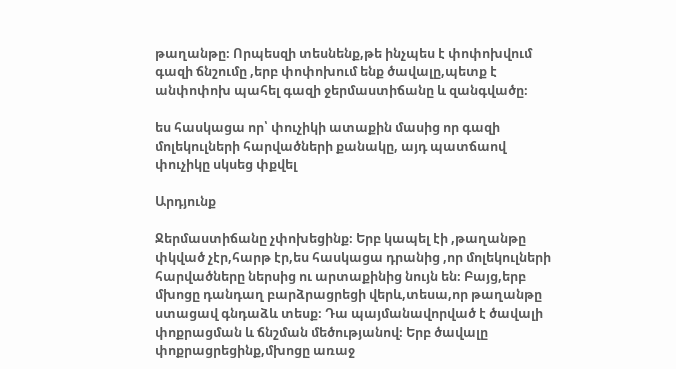թաղանթը։ Որպեսզի տեսնենք,թե ինչպես է փոփոխվում գազի ճնշումը ,երբ փոփոխում ենք ծավալը,պետք է անփոփոխ պահել գազի ջերմաստիճանը և զանգվածը։

ես հասկացա որ՝ փուչիկի ատաքին մասից որ գազի մոլեկուլների հարվածների քանակը, այդ պատճաով փուչիկը սկսեց փքվել

Արդյունք

Ջերմաստիճանը չփոխեցինք։ Երբ կապել էի ,թաղանթը փկված չէր,հարթ էր,ես հասկացա դրանից ,որ մոլեկուլների հարվածները ներսից ու արտաքինից նույն են։ Բայց,երբ մխոցը դանդաղ բարձրացրեցի վերև,տեսա,որ թաղանթը ստացավ գնդաձև տեսք։ Դա պայմանավորված է ծավալի փոքրացման և ճնշման մեծությանով։ Երբ ծավալը փոքրացրեցինք,մխոցը առաջ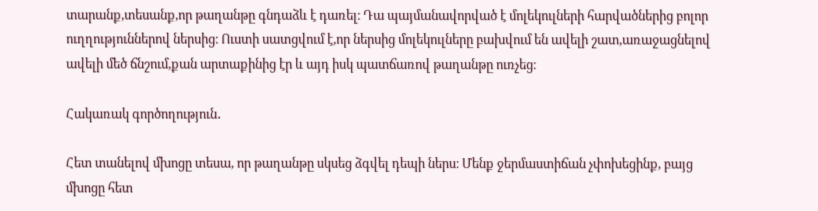տարանք,տեսանք,որ թաղանթը գնդաձև է դառել։ Դա պայմանավորված է մոլեկուլների հարվածներից բոլոր ուղղություններով ներսից։ Ուստի սատցվում է,որ ներսից մոլեկուլները բախվում են ավելի շատ,առաջացնելով ավելի մեծ ճնշում,քան արտաքինից էր և այդ իսկ պատճառով թաղանթը ուռչեց։

Հակառակ գործողություն․

Հետ տանելով մխոցը տեսա, որ թաղանթը սկսեց ձգվել դեպի ներս։ Մենք ջերմաստիճան չփոխեցինք, բայց մխոցը հետ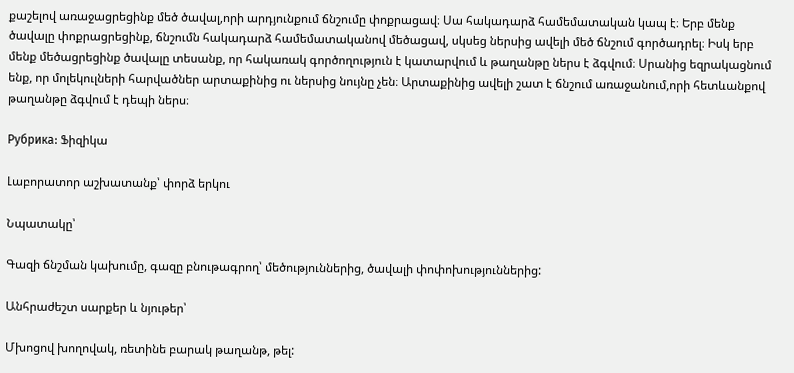քաշելով առաջացրեցինք մեծ ծավալ,որի արդյունքում ճնշումը փոքրացավ։ Սա հակադարձ համեմատական կապ է։ Երբ մենք ծավալը փոքրացրեցինք, ճնշումն հակադարձ համեմատականով մեծացավ, սկսեց ներսից ավելի մեծ ճնշում գործադրել։ Իսկ երբ մենք մեծացրեցինք ծավալը տեսանք, որ հակառակ գործողություն է կատարվում և թաղանթը ներս է ձգվում։ Սրանից եզրակացնում ենք, որ մոլեկուլների հարվածներ արտաքինից ու ներսից նույնը չեն։ Արտաքինից ավելի շատ է ճնշում առաջանում,որի հետևանքով թաղանթը ձգվում է դեպի ներս։

Рубрика: Ֆիզիկա

Լաբորատոր աշխատանք՝ փորձ երկու

Նպատակը՝

Գազի ճնշման կախումը, գազը բնութագրող՝ մեծություններից, ծավալի փոփոխություններից:

Անհրաժեշտ սարքեր և նյութեր՝

Մխոցով խողովակ, ռետինե բարակ թաղանթ, թել: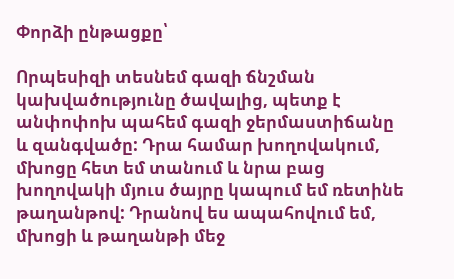Փորձի ընթացքը՝

Որպեսիզի տեսնեմ գազի ճնշման կախվածությունը ծավալից, պետք է անփոփոխ պահեմ գազի ջերմաստիճանը և զանգվածը: Դրա համար խողովակում, մխոցը հետ եմ տանում և նրա բաց խողովակի մյուս ծայրը կապում եմ ռետինե թաղանթով: Դրանով ես ապահովում եմ, մխոցի և թաղանթի մեջ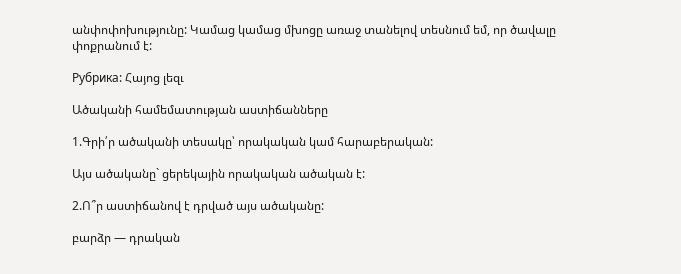անփոփոխությունը: Կամաց կամաց մխոցը առաջ տանելով տեսնում եմ, որ ծավալը փոքրանում է:

Рубрика: Հայոց լեզւ

Ածականի համեմատության աստիճանները

1.Գրի՛ր ածականի տեսակը՝ որակական կամ հարաբերական:

Այս ածականը` ցերեկային որակական ածական է:

2.Ո՞ր աստիճանով է դրված այս ածականը:

բարձր — դրական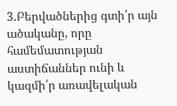3.Բերվածներից գտի՛ր այն ածականը, որը համեմատության աստիճաններ ունի և կազմի՛ր առավելական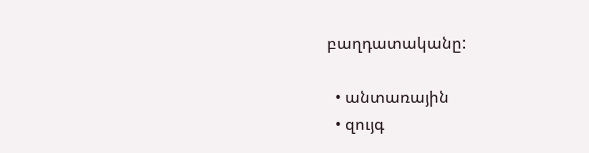բաղդատականը:

  • անտառային
  • զույգ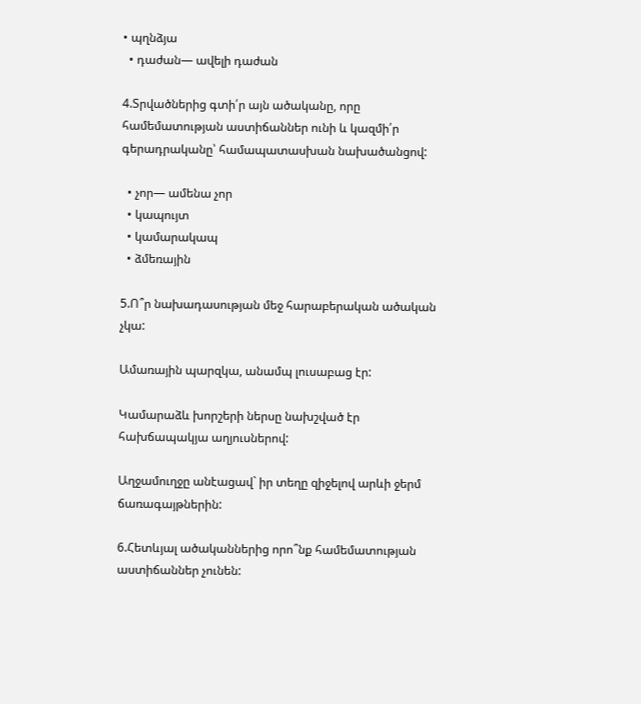• պղնձյա
  • դաժան— ավելի դաժան

4.Տրվածներից գտի՛ր այն ածականը, որը համեմատության աստիճաններ ունի և կազմի՛ր գերադրականը՝ համապատասխան նախածանցով:

  • չոր— ամենա չոր
  • կապույտ
  • կամարակապ
  • ձմեռային

5.Ո՞ր նախադասության մեջ հարաբերական ածական չկա:

Ամառային պարզկա, անամպ լուսաբաց էր:

Կամարաձև խորշերի ներսը նախշված էր հախճապակյա աղյուսներով:

Աղջամուղջը անէացավ` իր տեղը զիջելով արևի ջերմ ճառագայթներին:

6.Հետևյալ ածականներից որո՞նք համեմատության աստիճաններ չունեն: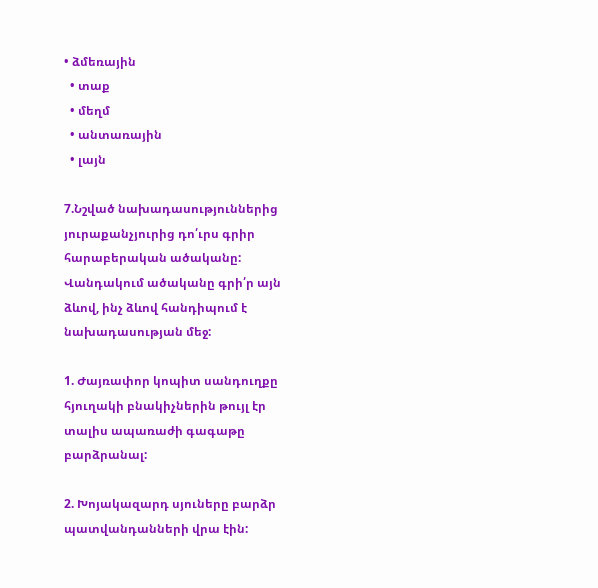• ձմեռային
  • տաք
  • մեղմ
  • անտառային
  • լայն

7.Նշված նախադասություններից յուրաքանչյուրից դո՛ւրս գրիր հարաբերական ածականը: Վանդակում ածականը գրի՛ր այն ձևով, ինչ ձևով հանդիպում է նախադասության մեջ:

1. Ժայռափոր կոպիտ սանդուղքը հյուղակի բնակիչներին թույլ էր տալիս ապառաժի գագաթը բարձրանալ:

2. Խոյակազարդ սյուները բարձր պատվանդանների վրա էին: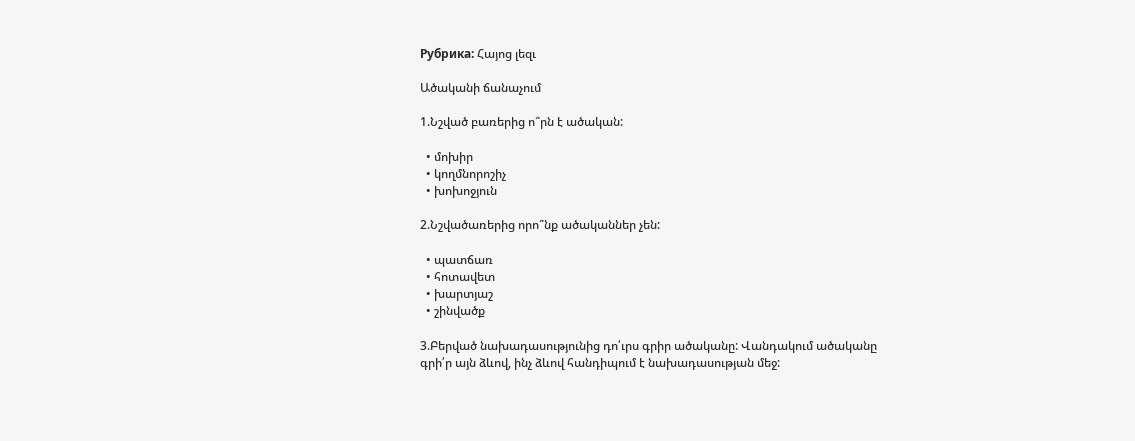Рубрика: Հայոց լեզւ

Ածականի ճանաչում

1.Նշված բառերից ո՞րն է ածական:

  • մոխիր
  • կողմնորոշիչ
  • խոխոջյուն

2.Նշվածառերից որո՞նք ածականներ չեն:

  • պատճառ
  • հոտավետ
  • խարտյաշ
  • շինվածք

3.Բերված նախադասությունից դո՛ւրս գրիր ածականը: Վանդակում ածականը գրի՛ր այն ձևով, ինչ ձևով հանդիպում է նախադասության մեջ: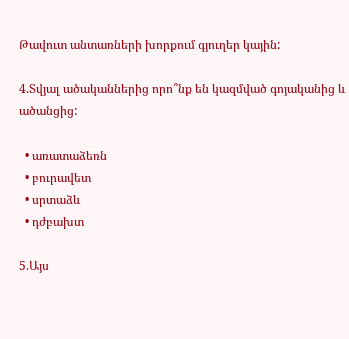Թավուտ անտառների խորքում գյուղեր կային:

4.Տվյալ ածականներից որո՞նք են կազմված գոյականից և ածանցից:

  • առատաձեռն
  • բուրավետ
  • սրտաձև
  • դժբախտ

5.Այս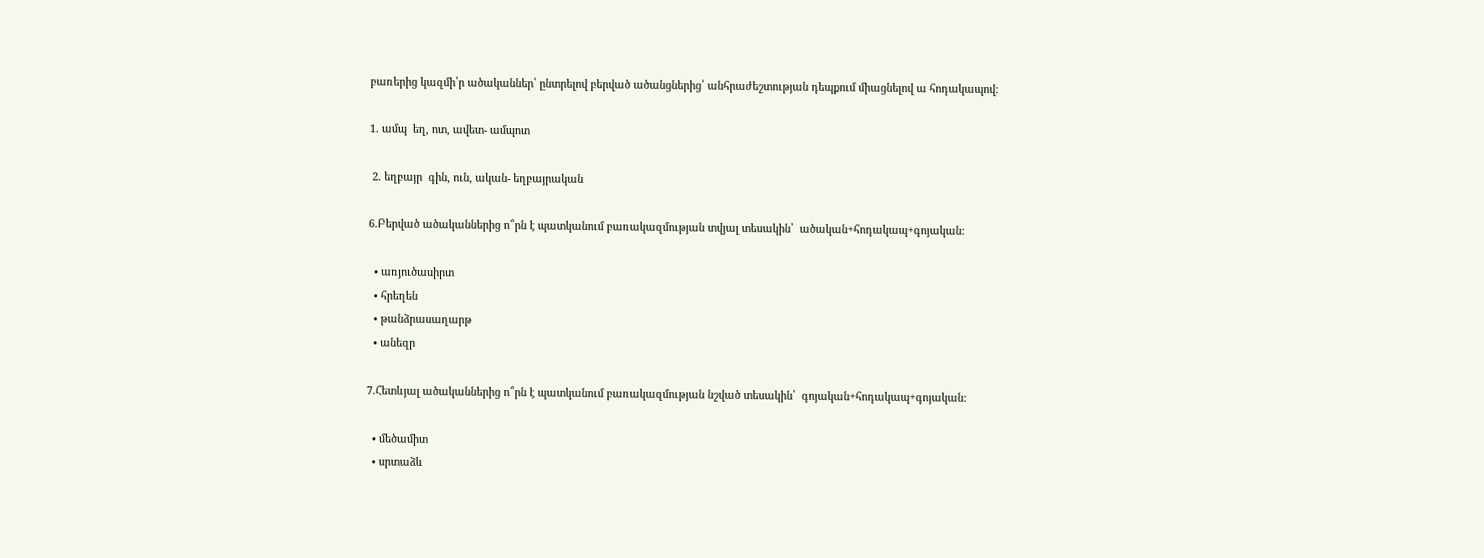բառերից կազմի՛ր ածականներ՝ ընտրելով բերված ածանցներից՝ անհրաժեշտության դեպքում միացնելով ա հոդակապով:

1. ամպ  եղ, ոտ, ավետ- ամպոտ

 2. եղբայր  գին, ուն, ական- եղբայրական

6.Բերված ածականներից ո՞րն է պատկանում բառակազմության տվյալ տեսակին՝  ածական+հոդակապ+գոյական:

  • առյուծասիրտ
  • հրեղեն
  • թանձրասաղարթ
  • անեզր

7.Հետևյալ ածականներից ո՞րն է պատկանում բառակազմության նշված տեսակին՝  գոյական+հոդակապ+գոյական:

  • մեծամիտ
  • սրտաձև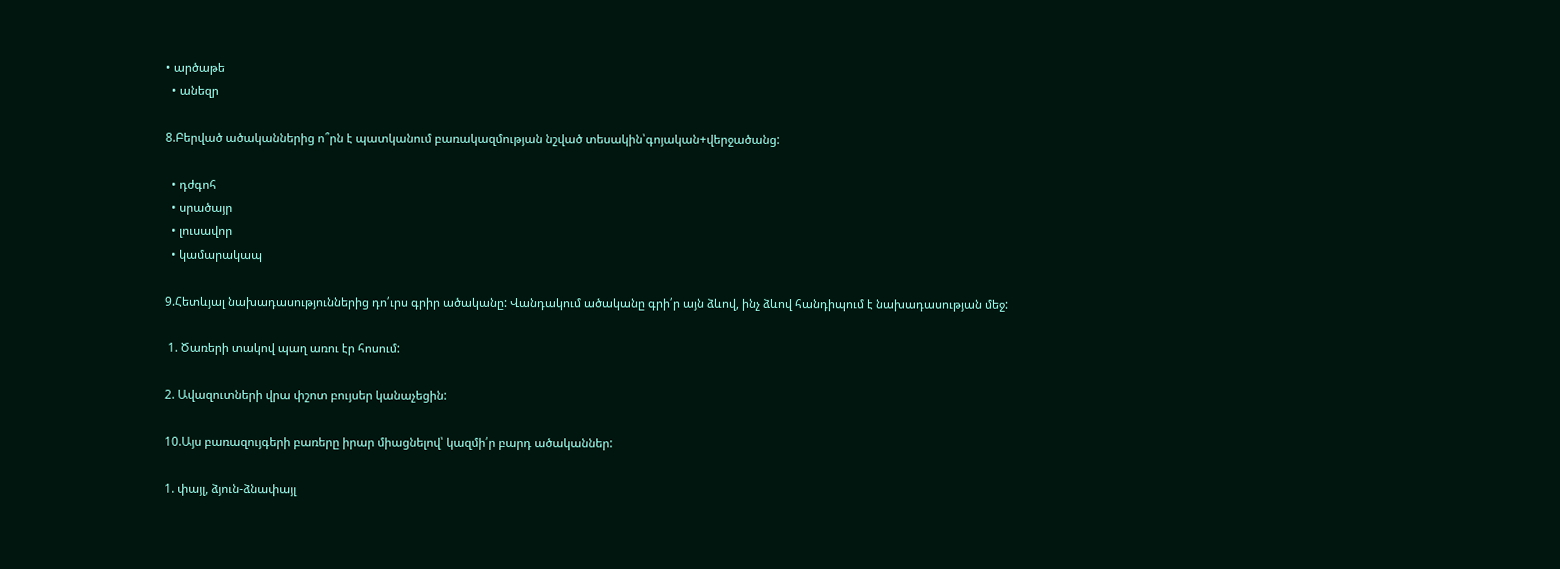• արծաթե
  • անեզր

8.Բերված ածականներից ո՞րն է պատկանում բառակազմության նշված տեսակին՝գոյական+վերջածանց:

  • դժգոհ
  • սրածայր
  • լուսավոր
  • կամարակապ

9.Հետևյալ նախադասություններից դո՛ւրս գրիր ածականը: Վանդակում ածականը գրի՛ր այն ձևով, ինչ ձևով հանդիպում է նախադասության մեջ:

 1. Ծառերի տակով պաղ առու էր հոսում:

2. Ավազուտների վրա փշոտ բույսեր կանաչեցին:

10.Այս բառազույգերի բառերը իրար միացնելով՝ կազմի՛ր բարդ ածականներ:

1. փայլ, ձյուն-ձնափայլ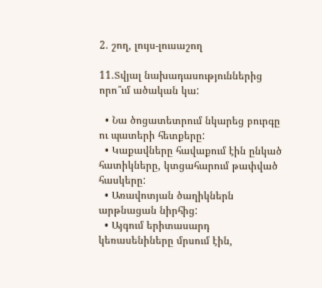2. շող, լույս-լուսաշող

11.Տվյալ նախադասություններից որո՞ւմ ածական կա:

  • Նա ծոցատետրում նկարեց բուրգը ու պատերի հետքերը:
  • Կաքավները հավաքում էին ընկած հատիկները, կտցահարում թափված հասկերը:
  • Առավոտյան ծաղիկներն արթնացան նիրհից:
  • Այգում երիտասարդ կեռասենիները մրսում էին,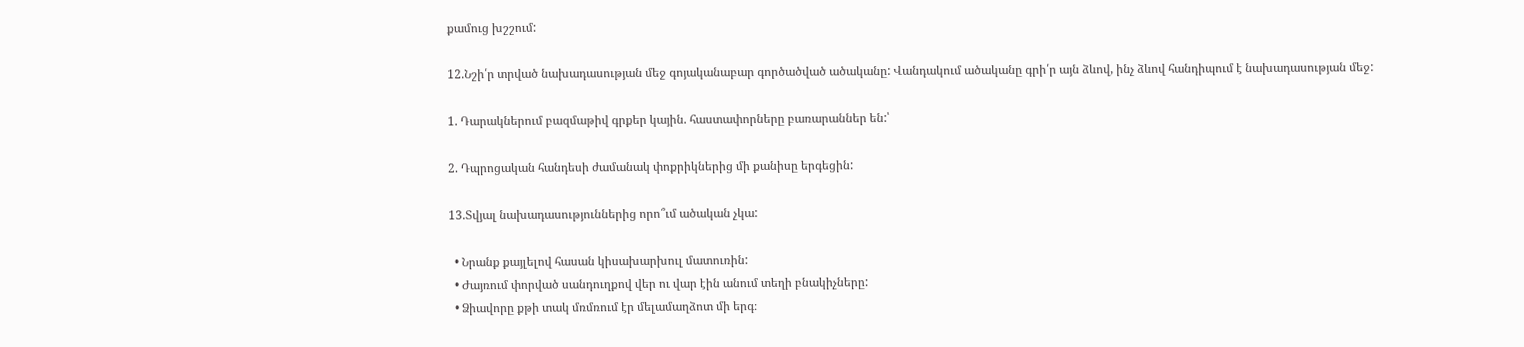քամուց խշշում:

12.Նշի՛ր տրված նախադասության մեջ գոյականաբար գործածված ածականը: Վանդակում ածականը գրի՛ր այն ձևով, ինչ ձևով հանդիպում է նախադասության մեջ:

1. Դարակներում բազմաթիվ գրքեր կային. հաստափորները բառարաններ են:՝

2. Դպրոցական հանդեսի ժամանակ փոքրիկներից մի քանիսը երգեցին:

13.Տվյալ նախադասություններից որո՞ւմ ածական չկա:

  • Նրանք քայլելով հասան կիսախարխուլ մատուռին:
  • Ժայռում փորված սանդուղքով վեր ու վար էին անում տեղի բնակիչները:
  • Ձիավորը քթի տակ մռմռում էր մելամաղձոտ մի երգ։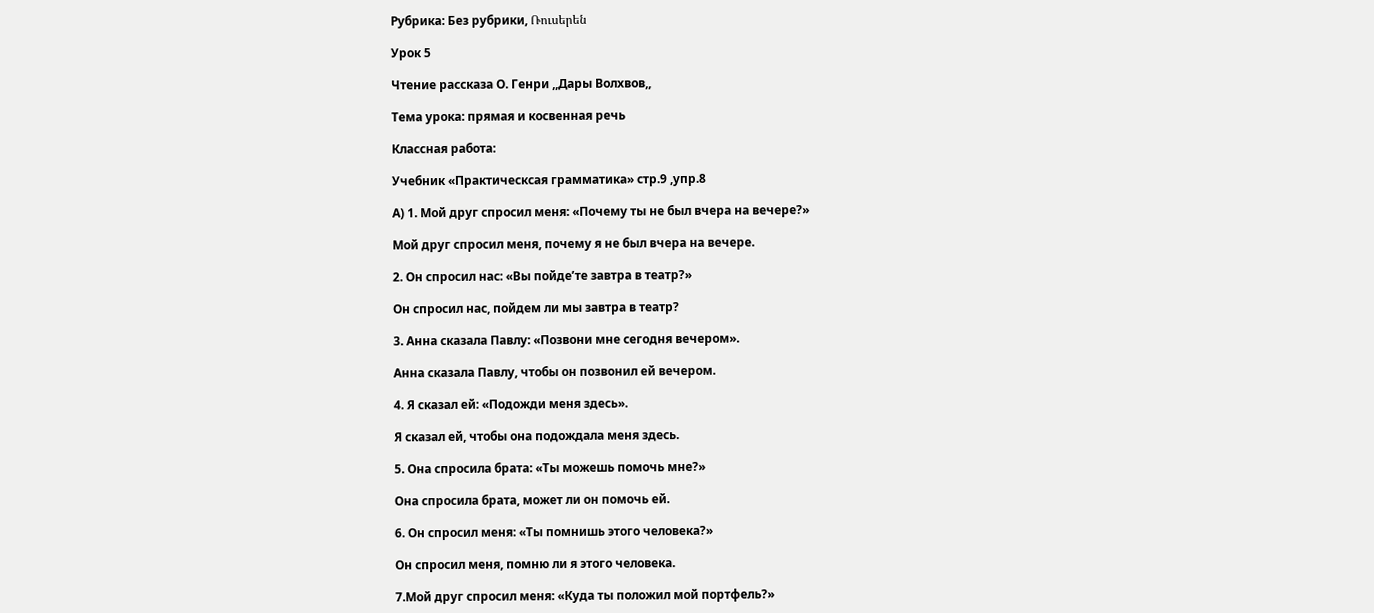Рубрика: Без рубрики, Ռուսերեն

Урок 5

Чтение рассказа О. Генри ,,Дары Волхвов,,

Тема урока: прямая и косвенная речь

Классная работа:

Учебник «Практическсая грамматика» стр.9 ,упр.8

А) 1. Мой друг спросил меня: «Почему ты не был вчера на вечере?»

Мой друг спросил меня, почему я не был вчера на вечере.

2. Он спросил нас: «Вы пойдe’те завтра в театр?»

Он спросил нас, пойдем ли мы завтра в театр?

3. Анна сказала Павлу: «Позвони мне сегодня вечером».

Анна сказала Павлу, чтобы он позвонил ей вечером.

4. Я сказал ей: «Подожди меня здесь».

Я сказал ей, чтобы она подождала меня здесь.

5. Она спросила брата: «Ты можешь помочь мне?»

Она спросила брата, может ли он помочь ей.

6. Он спросил меня: «Ты помнишь этого человека?»

Он спросил меня, помню ли я этого человека.

7.Мой друг спросил меня: «Куда ты положил мой портфель?»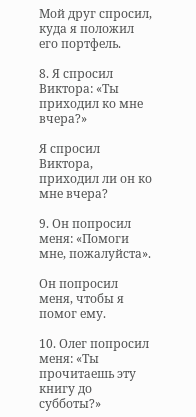Мой друг спросил, куда я положил его портфель.

8. Я спросил Виктора: «Ты приходил ко мне вчера?»

Я спросил Виктора, приходил ли он ко мне вчера?

9. Он попросил меня: «Помоги мне, пожалуйста».

Он попросил меня, чтобы я помог ему.

10. Олег попросил меня: «Ты прочитаешь эту книгу до субботы?»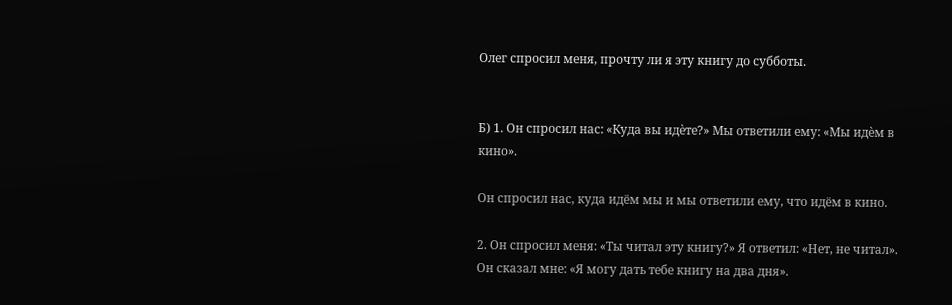Олег спросил меня, прочту ли я эту книгу до субботы.


Б) 1. Он спросил нас: «Куда вы идѐте?» Мы ответили ему: «Мы идѐм в
кино».

Он спросил нас, куда идём мы и мы ответили ему, что идём в кино.

2. Он спросил меня: «Ты читал эту книгу?» Я ответил: «Нет, не читал».
Он сказал мне: «Я могу дать тебе книгу на два дня».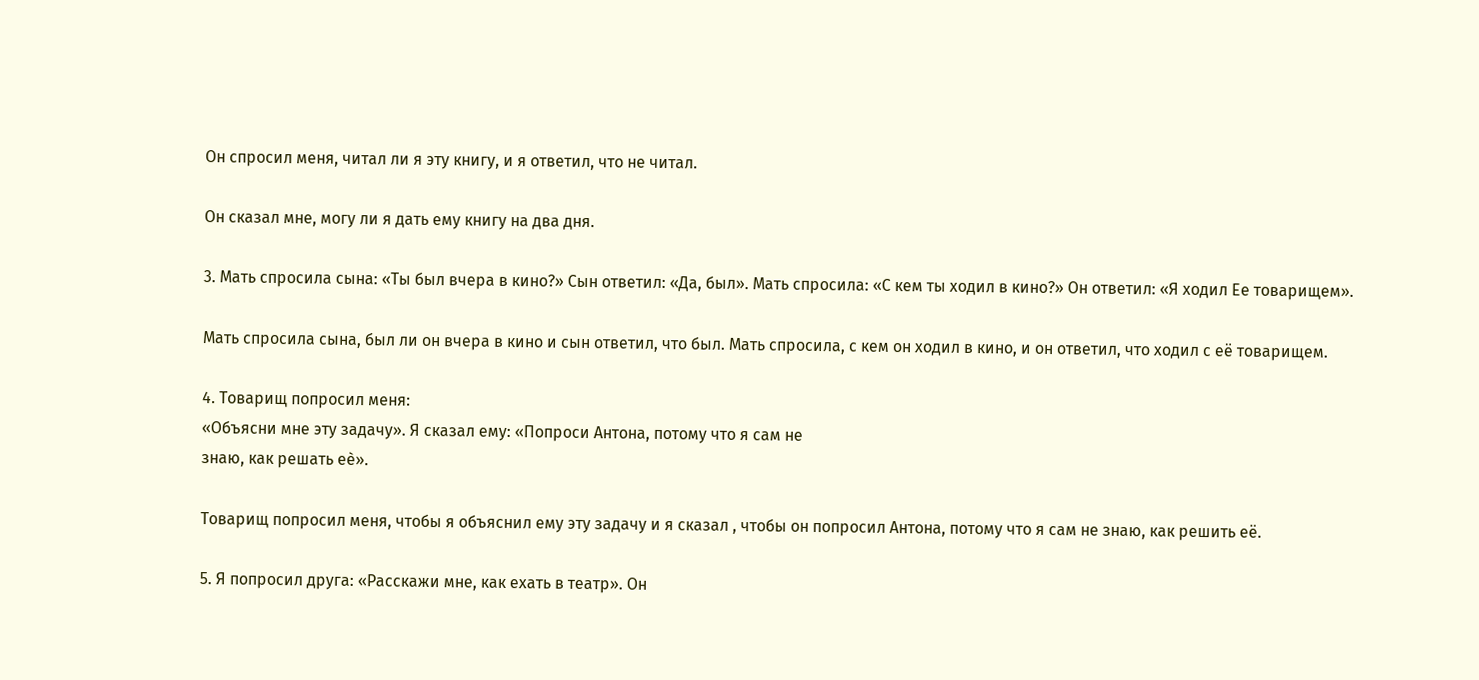Он спросил меня, читал ли я эту книгу, и я ответил, что не читал.

Он сказал мне, могу ли я дать ему книгу на два дня.

3. Мать спросила сына: «Ты был вчера в кино?» Сын ответил: «Да, был». Мать спросила: «С кем ты ходил в кино?» Он ответил: «Я ходил Ее товарищем».

Мать спросила сына, был ли он вчера в кино и сын ответил, что был. Мать спросила, с кем он ходил в кино, и он ответил, что ходил с её товарищем.

4. Товарищ попросил меня:
«Объясни мне эту задачу». Я сказал ему: «Попроси Антона, потому что я сам не
знаю, как решать еѐ».

Товарищ попросил меня, чтобы я объяснил ему эту задачу и я сказал , чтобы он попросил Антона, потому что я сам не знаю, как решить её.

5. Я попросил друга: «Расскажи мне, как ехать в театр». Он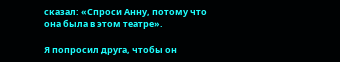сказал: «Спроси Анну, потому что она была в этом театре».

Я попросил друга, чтобы он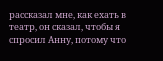рассказал мне, как ехать в театр, он сказал, чтобы я спросил Анну, потому что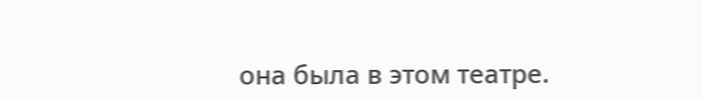она была в этом театре.